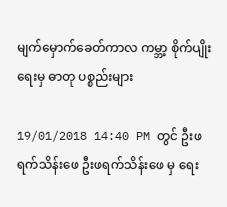မျက်မှောက်ခေတ်ကာလ ကမ္ဘာ့ စိုက်ပျိုးရေးမှ ဓာတု ပစ္စည်းများ

19/01/2018 14:40 PM တွင် ဦးဖရက်သိန်းဖေ ဦးဖရက်သိန်းဖေ မှ ရေး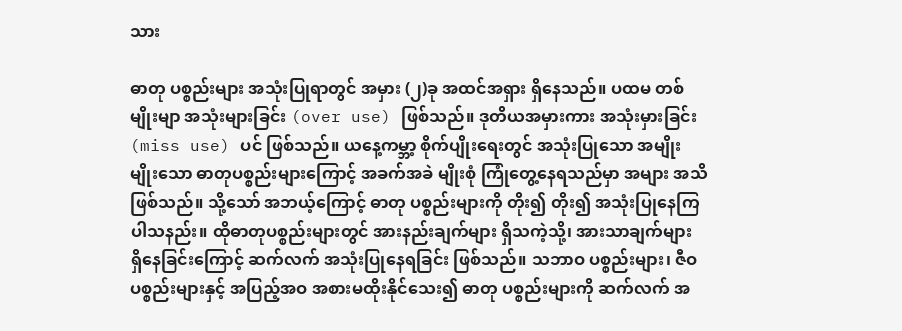သား

ဓာတု ပစ္စည်းများ အသုံးပြုရာတွင် အမှား (၂)ခု အထင်အရှား ရှိနေသည်။ ပထမ တစ်မျိုးမျာ အသုံးများခြင်း (over use) ဖြစ်သည်။ ဒုတိယအမှားကား အသုံးမှားခြင်း (miss use) ပင် ဖြစ်သည်။ ယနေ့ကမ္ဘာ့ စိုက်ပျိုးရေးတွင် အသုံးပြုသော အမျိုးမျိုးသော ဓာတုပစ္စည်းများကြောင့် အခက်အခဲ မျိုးစုံ ကြုံတွေ့နေရသည်မှာ အများ အသိဖြစ်သည်။ သို့သော် အဘယ့်ကြောင့် ဓာတု ပစ္စည်းများကို တိုး၍ တိုး၍ အသုံးပြုနေကြပါသနည်း။ ထိုဓာတုပစ္စည်းများတွင် အားနည်းချက်များ ရှိသကဲ့သို့၊ အားသာချက်များ  ရှိနေခြင်းကြောင့် ဆက်လက် အသုံးပြုနေရခြင်း ဖြစ်သည်။ သဘာဝ ပစ္စည်းများ၊ ဇီဝ ပစ္စည်းများနှင့် အပြည့်အဝ အစားမထိုးနိုင်သေး၍ ဓာတု ပစ္စည်းများကို ဆက်လက် အ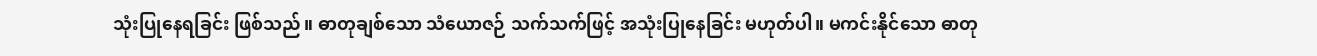သုံးပြုနေရခြင်း ဖြစ်သည်။ ဓာတုချစ်သော သံယောဇဉ် သက်သက်ဖြင့် အသုံးပြုနေခြင်း မဟုတ်ပါ။ မကင်းနိုင်သော ဓာတု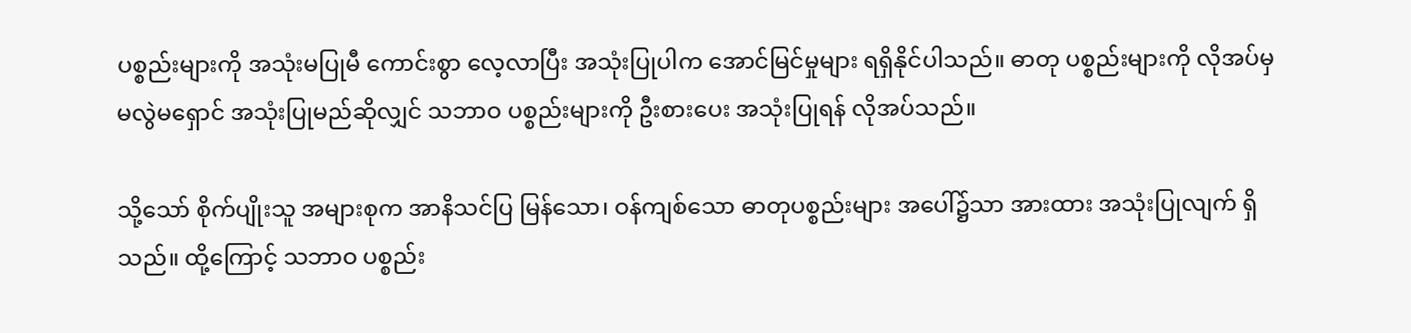ပစ္စည်းများကို အသုံးမပြုမီ ကောင်းစွာ လေ့လာပြီး အသုံးပြုပါက အောင်မြင်မှုများ ရရှိနိုင်ပါသည်။ ဓာတု ပစ္စည်းများကို လိုအပ်မှ မလွဲမရှောင် အသုံးပြုမည်ဆိုလျှင် သဘာဝ ပစ္စည်းများကို ဦးစားပေး အသုံးပြုရန် လိုအပ်သည်။

သို့သော် စိုက်ပျိုးသူ အများစုက အာနိသင်ပြ မြန်သော၊ ဝန်ကျစ်သော ဓာတုပစ္စည်းများ အပေါ်၌သာ အားထား အသုံးပြုလျက် ရှိသည်။ ထို့ကြောင့် သဘာဝ ပစ္စည်း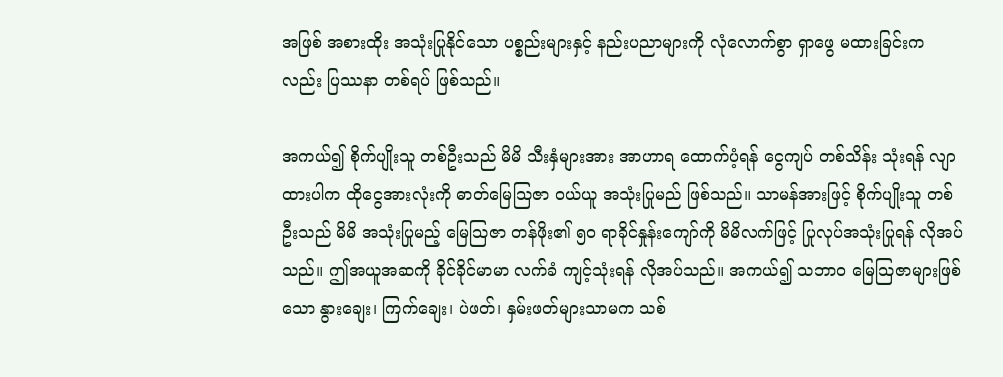အဖြစ် အစားထိုး အသုံးပြုနိုင်သော ပစ္စည်းများနှင့် နည်းပညာများကို လုံလောက်စွာ ရှာဖွေ မထားခြင်းကလည်း ပြဿနာ တစ်ရပ် ဖြစ်သည်။

အကယ်၍ စိုက်ပျိုးသူ တစ်ဦးသည် မိမိ သီးနှံများအား အာဟာရ ထောက်ပံ့ရန် ငွေကျပ် တစ်သိန်း သုံးရန် လျာထားပါက ထိုငွေအားလုံးကို ဓာတ်မြေသြဇာ ဝယ်ယူ အသုံးပြုမည် ဖြစ်သည်။ သာမန်အားဖြင့် စိုက်ပျိုးသူ တစ်ဦးသည် မိမိ အသုံးပြုမည့် မြေသြဇာ တန်ဖိုး၏ ၅၀ ရာခိုင်နှုန်းကျော်ကို မိမိလက်ဖြင့် ပြုလုပ်အသုံးပြုရန် လိုအပ်သည်။ ဤအယူအဆကို ခိုင်ခိုင်မာမာ လက်ခံ ကျင့်သုံးရန် လိုအပ်သည်။ အကယ်၍ သဘာဝ မြေသြဇာများဖြစ်သော နွားချေး၊ ကြက်ချေး၊ ပဲဖတ်၊ နှမ်းဖတ်များသာမက သစ်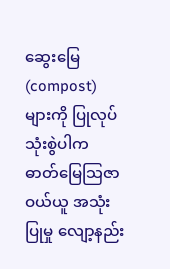ဆွေးမြေ (compost) များကို ပြုလုပ် သုံးစွဲပါက ဓာတ်မြေသြဇာ ဝယ်ယူ အသုံးပြုမှု လျော့နည်း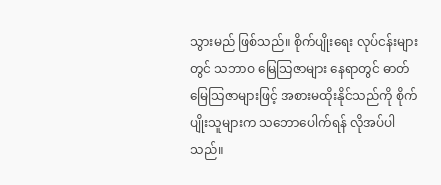သွားမည် ဖြစ်သည်။ စိုက်ပျိုးရေး လုပ်ငန်းများတွင် သဘာဝ မြေသြဇာများ နေရာတွင် ဓာတ်မြေသြဇာများဖြင့် အစားမထိုးနိုင်သည်ကို စိုက်ပျိုးသူများက သဘောပေါက်ရန် လိုအပ်ပါသည်။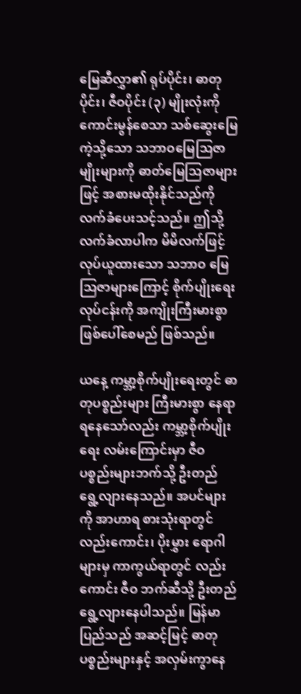မြေဆီလွှာ၏ ရုပ်ပိုင်း၊ ဓာတုပိုင်း၊ ဇီဝပိုင်း (၃) မျိုးလုံးကို ကောင်းမွန်စေသာ သစ်ဆွေးမြေကဲ့သို့သော သဘာဝမြေသြဇာမျိုးများကို ဓာတ်မြေသြဇာများဖြင့် အစားမထိုးနိုင်သည်ကို လက်ခံပေးသင့်သည်။ ဤသို့ လက်ခံလာပါက မိမိလက်ဖြင့် လုပ်ယူထားသော သဘာဝ မြေသြဇာများကြောင့် စိုက်ပျိုးရေး လုပ်ငန်းကို အကျိုးကြီးမားစွာ ဖြစ်ပေါ်စေမည် ဖြစ်သည်။

ယနေ့ ကမ္ဘာ့စိုက်ပျိုးရေးတွင် ဓာတုပစ္စည်းများ ကြီးမားစွာ နေရာရနေသော်လည်း ကမ္ဘာ့စိုက်ပျိုးရေး လမ်းကြောင်းမှာ ဇီဝ ပစ္စည်းများဘက်သို့ ဦးတည် ရွေ့လျားနေသည်။ အပင်များကို အာဟာရ စားသုံးရာတွင် လည်းကောင်း၊ ပိုးမွှား ရောဂါများမှ ကာကွယ်ရာတွင် လည်းကောင်း ဇီဝ ဘက်ဆီသို့ ဦးတည် ရွေ့လျားနေပါသည်။ မြန်မာပြည်သည် အဆင့်မြင့် ဓာတု ပစ္စည်းများနှင့် အလှမ်းကွာနေ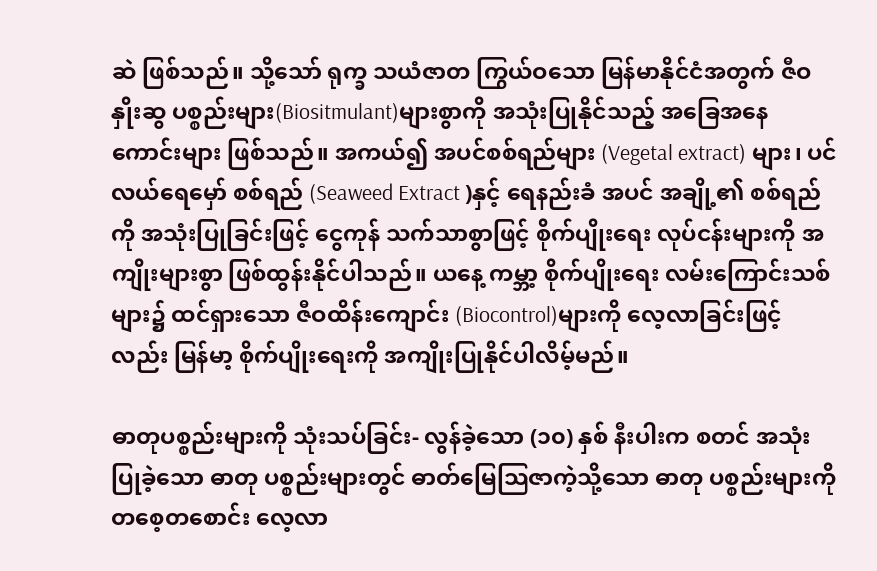ဆဲ ဖြစ်သည်။ သို့သော် ရုက္ခ သယံဇာတ ကြွယ်ဝသော မြန်မာနိုင်ငံအတွက် ဇီဝနှိုးဆွ ပစ္စည်းများ(Biositmulant)များစွာကို အသုံးပြုနိုင်သည့် အခြေအနေကောင်းများ ဖြစ်သည်။ အကယ်၍ အပင်စစ်ရည်များ (Vegetal extract) များ၊ ပင်လယ်ရေမှော် စစ်ရည် (Seaweed Extract )နှင့် ရေနည်းခံ အပင် အချို့၏ စစ်ရည်ကို အသုံးပြုခြင်းဖြင့် ငွေကုန် သက်သာစွာဖြင့် စိုက်ပျိုးရေး လုပ်ငန်းများကို အကျိုးများစွာ ဖြစ်ထွန်းနိုင်ပါသည်။ ယနေ့ ကမ္ဘာ့ စိုက်ပျိုးရေး လမ်းကြောင်းသစ်များ၌ ထင်ရှားသော ဇီဝထိန်းကျောင်း (Biocontrol)များကို လေ့လာခြင်းဖြင့်လည်း မြန်မာ့ စိုက်ပျိုးရေးကို အကျိုးပြုနိုင်ပါလိမ့်မည်။

ဓာတုပစ္စည်းများကို သုံးသပ်ခြင်း- လွန်ခဲ့သော (၁၀) နှစ် နီးပါးက စတင် အသုံးပြုခဲ့သော ဓာတု ပစ္စည်းများတွင် ဓာတ်မြေသြဇာကဲ့သို့သော ဓာတု ပစ္စည်းများကို တစေ့တစောင်း လေ့လာ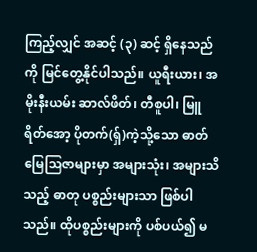ကြည့်လျှင် အဆင့် (၃) ဆင့် ရှိနေသည်ကို မြင်တွေ့နိုင်ပါသည်။ ယူရီးယား၊ အမိုးနီးယမ်း ဆာလ်ဖိတ်၊ တီစူပါ၊ မြူရိတ်အော့ ပိုတက်(ရှ်)ကဲ့သို့သော ဓာတ်မြေသြဇာများမှာ အများသုံး၊ အများသိသည့် ဓာတု ပစ္စည်းများသာ ဖြစ်ပါသည်။ ထိုပစ္စည်းများကို ပစ်ပယ်၍ မ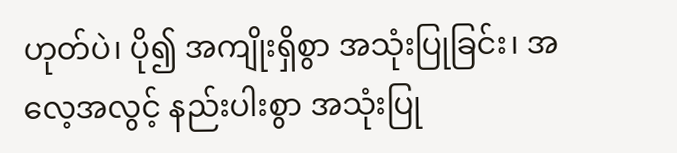ဟုတ်ပဲ၊ ပို၍ အကျိုးရှိစွာ အသုံးပြုခြင်း၊ အလေ့အလွင့် နည်းပါးစွာ အသုံးပြု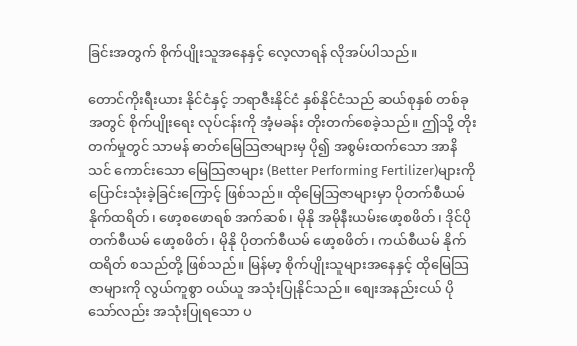ခြင်းအတွက် စိုက်ပျိုးသူအနေနှင့် လေ့လာရန် လိုအပ်ပါသည်။

တောင်ကိုးရီးယား နိုင်ငံနှင့် ဘရာဇီးနိုင်ငံ နှစ်နိုင်ငံသည် ဆယ်စုနှစ် တစ်ခုအတွင် စိုက်ပျိုးရေး လုပ်ငန်းကို အံ့မခန်း တိုးတက်စေခဲ့သည်။ ဤသို့ တိုးတက်မှုတွင် သာမန် ဓာတ်မြေသြဇာများမှ ပို၍ အစွမ်းထက်သော အာနိသင် ကောင်းသော မြေသြဇာများ (Better Performing Fertilizer)များကို ပြောင်းသုံးခဲ့ခြင်းကြောင့် ဖြစ်သည်။ ထိုမြေသြဇာများမှာ ပိုတက်စီယမ် နိုက်ထရိတ်၊ ဖော့စဖောရစ် အက်ဆစ်၊ မိုနို အမိုနီးယမ်းဖော့စဖိတ်၊ ဒိုင်ပိုတက်စီယမ် ဖော့စဖိတ်၊ မိုနို ပိုတက်စီယမ် ဖော့စဖိတ်၊ ကယ်စီယမ် နိုက်ထရိတ် စသည်တို့ ဖြစ်သည်။ မြန်မာ့ စိုက်ပျိုးသူများအနေနှင့် ထိုမြေသြဇာများကို လွယ်ကူစွာ ဝယ်ယူ အသုံးပြုနိုင်သည်။ စျေးအနည်းငယ် ပိုသော်လည်း အသုံးပြုရသော ပ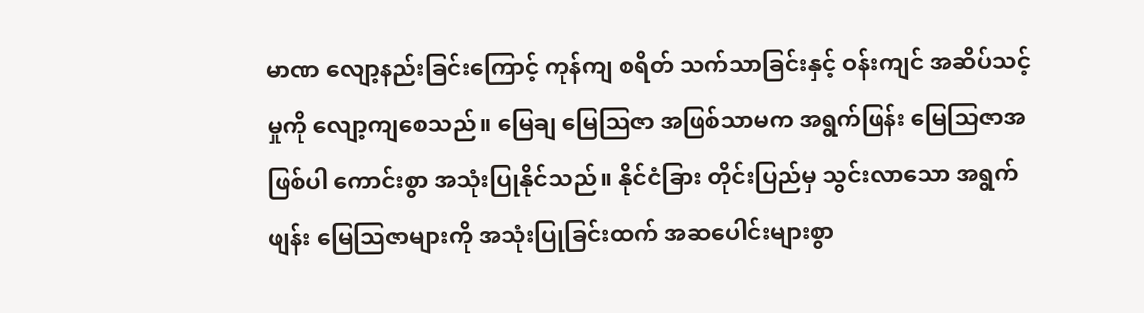မာဏ လျော့နည်းခြင်းကြောင့် ကုန်ကျ စရိတ် သက်သာခြင်းနှင့် ဝန်းကျင် အဆိပ်သင့်မှုကို လျော့ကျစေသည်။ မြေချ မြေသြဇာ အဖြစ်သာမက အရွက်ဖြန်း မြေသြဇာအဖြစ်ပါ ကောင်းစွာ အသုံးပြုနိုင်သည်။ နိုင်ငံခြား တိုင်းပြည်မှ သွင်းလာသော အရွက်ဖျန်း မြေသြဇာများကို အသုံးပြုခြင်းထက် အဆပေါင်းများစွာ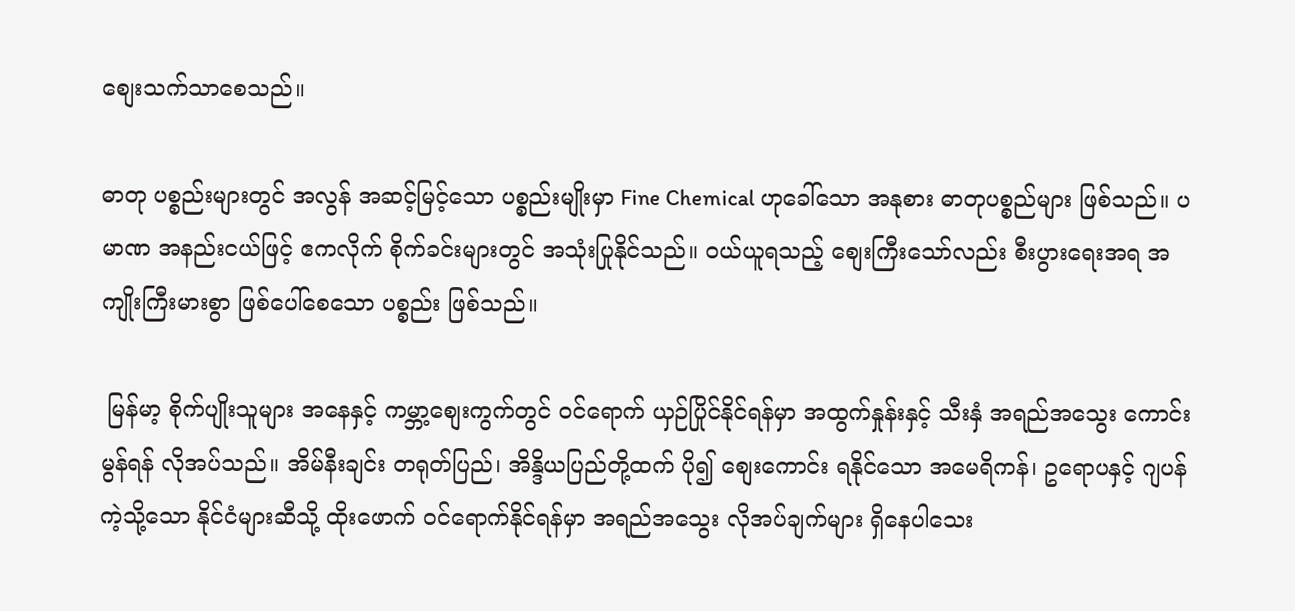စျေးသက်သာစေသည်။

ဓာတု ပစ္စည်းများတွင် အလွန် အဆင့်မြင့်သော ပစ္စည်းမျိုးမှာ Fine Chemical ဟုခေါ်သော အနုစား ဓာတုပစ္စည်များ ဖြစ်သည်။ ပမာဏ အနည်းငယ်ဖြင့် ဧကလိုက် စိုက်ခင်းများတွင် အသုံးပြုနိုင်သည်။ ဝယ်ယူရသည့် စျေးကြီးသော်လည်း စီးပွားရေးအရ အကျိုးကြီးမားစွာ ဖြစ်ပေါ်စေသော ပစ္စည်း ဖြစ်သည်။

 မြန်မာ့ စိုက်ပျိုးသူများ အနေနှင့် ကမ္ဘာ့စျေးကွက်တွင် ဝင်ရောက် ယှဉ်ပြိုင်နိုင်ရန်မှာ အထွက်နှုန်းနှင့် သီးနှံ အရည်အသွေး ကောင်းမွန်ရန် လိုအပ်သည်။ အိမ်နီးချင်း တရုတ်ပြည်၊ အိန္ဒိယပြည်တို့ထက် ပို၍ စျေးကောင်း ရနိုင်သော အမေရိကန်၊ ဥရောပနှင့် ဂျပန်ကဲ့သို့သော နိုင်ငံများဆီသို့ ထိုးဖောက် ဝင်ရောက်နိုင်ရန်မှာ အရည်အသွေး လိုအပ်ချက်များ ရှိနေပါသေး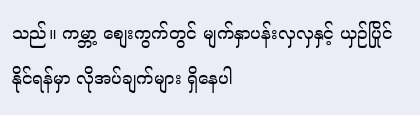သည်။ ကမ္ဘာ့ စျေးကွက်တွင် မျက်နှာပန်းလှလှနှင့် ယှဉ်ပြိုင်နိုင်ရန်မှာ လိုအပ်ချက်များ ရှိနေပါ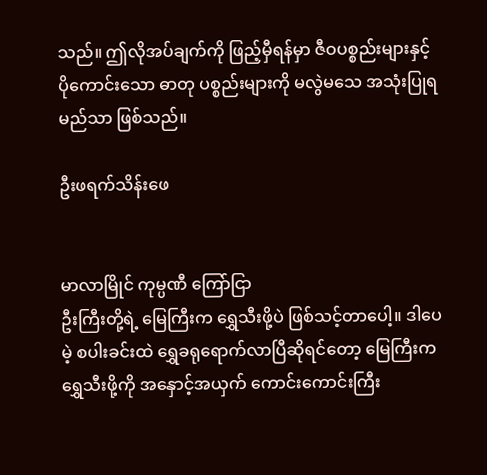သည်။ ဤလိုအပ်ချက်ကို ဖြည့်မှီရန်မှာ ဇီဝပစ္စည်းများနှင့် ပိုကောင်းသော ဓာတု ပစ္စည်းများကို မလွဲမသေ အသုံးပြုရမည်သာ ဖြစ်သည်။

ဦးဖရက်သိန်းဖေ


မာလာမြိုင် ကုမ္ပဏီ ကြော်ငြာ
ဦးကြီးတို့ရဲ့ မြေကြီးက ရွှေသီးဖို့ပဲ ဖြစ်သင့်တာပေါ့။ ဒါပေမဲ့ စပါးခင်းထဲ ရွှေခရုရောက်လာပြီဆိုရင်တော့ မြေကြီးက ရွှေသီးဖို့ကို အနှောင့်အယှက် ကောင်းကောင်းကြီး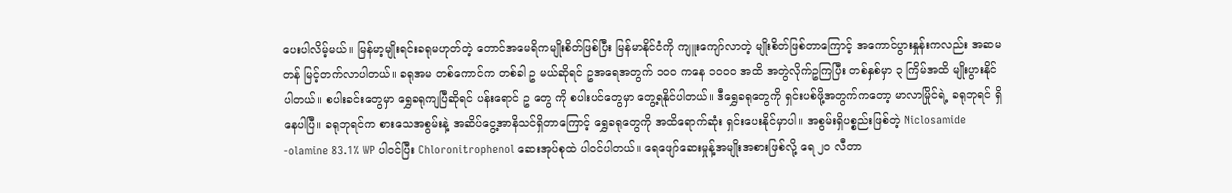ပေးပါလိမ့်မယ်။ မြန်မာ့မျိုးရင်းခရုမဟုတ်တဲ့ တောင်အမေရိကမျိုးစိတ်ဖြစ်ပြီး မြန်မာနိုင်ငံကို ကျူးကျော်လာတဲ့ မျိုးစိတ်ဖြစ်တာကြောင့် အကောင်ပွားနှုန်းကလည်း အဆမတန် မြင့်တက်လာပါတယ်။ ခရုအမ တစ်ကောင်က တစ်ခါ ဥ မယ်ဆိုရင် ဥအရေအတွက် ၁၀၀ ကနေ ၁၀၀၀ အထိ အတွဲလိုက်ဥကြပြီး တစ်နှစ်မှာ ၃ ကြိမ်အထိ မျိုးပွားနိုင်ပါတယ်။ စပါးခင်းတွေမှာ ရွှေခရုကျပြီဆိုရင် ပန်းရောင် ဥ တွေ ကို စပါးပင်တွေမှာ တွေ့ရနိုင်ပါတယ်။ ဒီရွှေခရုတွေကို ရှင်းပစ်ဖို့အတွက်ကတော့ မာလာမြိုင်ရဲ့ ခရုဘုရင် ရှိနေပါပြီ။ ခရုဘုရင်က စားသေအစွမ်းနဲ့ အဆိပ်ငွေ့အာနိသင်ရှိတာကြောင့် ရွှေခရုတွေကို အထိရောက်ဆုံး ရှင်းပေးနိုင်မှာပါ။ အစွမ်းရှိပစ္စည်းဖြစ်တဲ့ Niclosamide -olamine 83.1% WP ပါဝင်ပြီး Chloronitrophenol ဆေးအုပ်စုထဲ ပါဝင်ပါတယ်။ ရေဖျော်ဆေးမှုန့်အမျိုးအစားဖြစ်လို့ ရေ ၂၀ လီတာ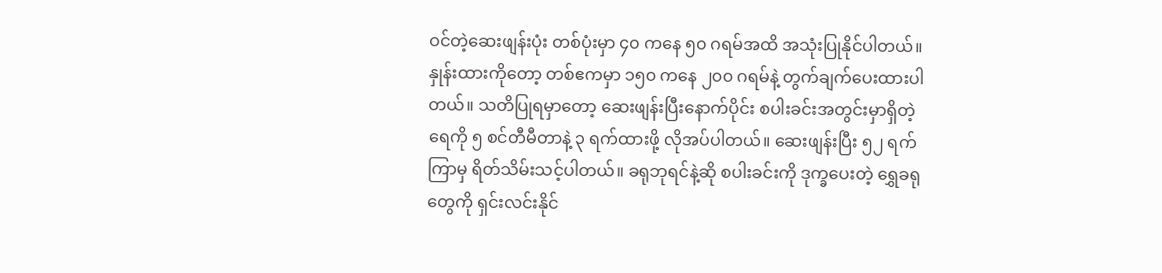ဝင်တဲ့ဆေးဖျန်းပုံး တစ်ပုံးမှာ ၄၀ ကနေ ၅၀ ဂရမ်အထိ အသုံးပြုနိုင်ပါတယ်။ နှုန်းထားကိုတော့ တစ်ဧကမှာ ၁၅၀ ကနေ ၂၀၀ ဂရမ်နဲ့ တွက်ချက်ပေးထားပါတယ်။ သတိပြုရမှာတော့ ဆေးဖျန်းပြီးနောက်ပိုင်း စပါးခင်းအတွင်းမှာရှိတဲ့ ရေကို ၅ စင်တီမီတာနဲ့ ၃ ရက်ထားဖို့ လိုအပ်ပါတယ်။ ဆေးဖျန်းပြီး ၅၂ ရက်ကြာမှ ရိတ်သိမ်းသင့်ပါတယ်။ ခရုဘုရင်နဲ့ဆို စပါးခင်းကို ဒုက္ခပေးတဲ့ ရွှေခရုတွေကို ရှင်းလင်းနိုင်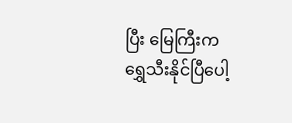ပြီး မြေကြီးက ရွှေသီးနိုင်ပြီပေါ့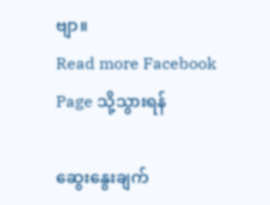ဗျာ။
Read more Facebook Page သို့သွားရန်

ဆွေးနွေးချက်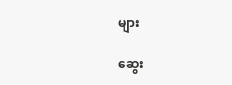များ

ဆွေး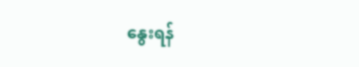နွေးရန်